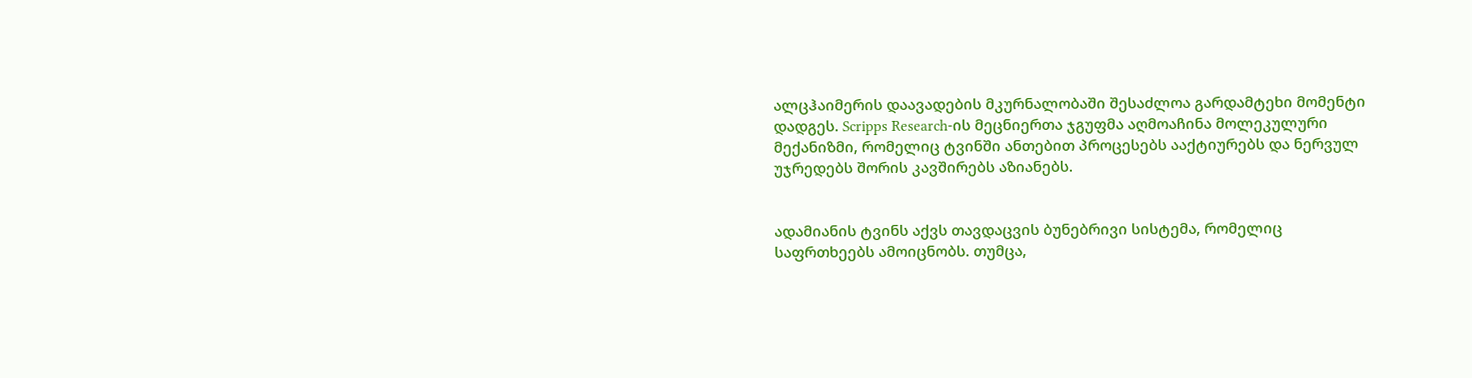ალცჰაიმერის დაავადების მკურნალობაში შესაძლოა გარდამტეხი მომენტი დადგეს. Scripps Research-ის მეცნიერთა ჯგუფმა აღმოაჩინა მოლეკულური მექანიზმი, რომელიც ტვინში ანთებით პროცესებს ააქტიურებს და ნერვულ უჯრედებს შორის კავშირებს აზიანებს.


ადამიანის ტვინს აქვს თავდაცვის ბუნებრივი სისტემა, რომელიც საფრთხეებს ამოიცნობს. თუმცა,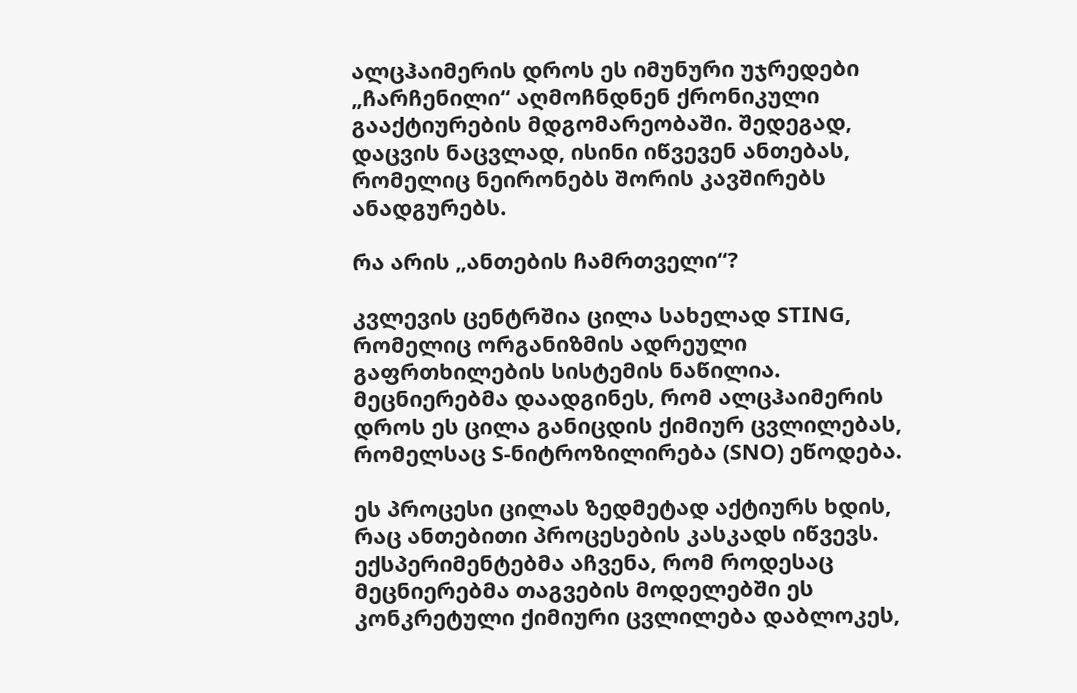ალცჰაიმერის დროს ეს იმუნური უჯრედები „ჩარჩენილი“ აღმოჩნდნენ ქრონიკული გააქტიურების მდგომარეობაში. შედეგად, დაცვის ნაცვლად, ისინი იწვევენ ანთებას, რომელიც ნეირონებს შორის კავშირებს ანადგურებს.

რა არის „ანთების ჩამრთველი“?

კვლევის ცენტრშია ცილა სახელად STING, რომელიც ორგანიზმის ადრეული გაფრთხილების სისტემის ნაწილია. მეცნიერებმა დაადგინეს, რომ ალცჰაიმერის დროს ეს ცილა განიცდის ქიმიურ ცვლილებას, რომელსაც S-ნიტროზილირება (SNO) ეწოდება.

ეს პროცესი ცილას ზედმეტად აქტიურს ხდის, რაც ანთებითი პროცესების კასკადს იწვევს. ექსპერიმენტებმა აჩვენა, რომ როდესაც მეცნიერებმა თაგვების მოდელებში ეს კონკრეტული ქიმიური ცვლილება დაბლოკეს,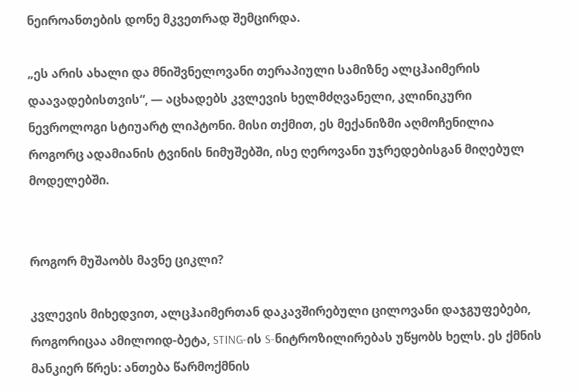ნეიროანთების დონე მკვეთრად შემცირდა.

„ეს არის ახალი და მნიშვნელოვანი თერაპიული სამიზნე ალცჰაიმერის დაავადებისთვის“, — აცხადებს კვლევის ხელმძღვანელი, კლინიკური ნევროლოგი სტიუარტ ლიპტონი. მისი თქმით, ეს მექანიზმი აღმოჩენილია როგორც ადამიანის ტვინის ნიმუშებში, ისე ღეროვანი უჯრედებისგან მიღებულ მოდელებში.


როგორ მუშაობს მავნე ციკლი?

კვლევის მიხედვით, ალცჰაიმერთან დაკავშირებული ცილოვანი დაჯგუფებები, როგორიცაა ამილოიდ-ბეტა, STING-ის S-ნიტროზილირებას უწყობს ხელს. ეს ქმნის მანკიერ წრეს: ანთება წარმოქმნის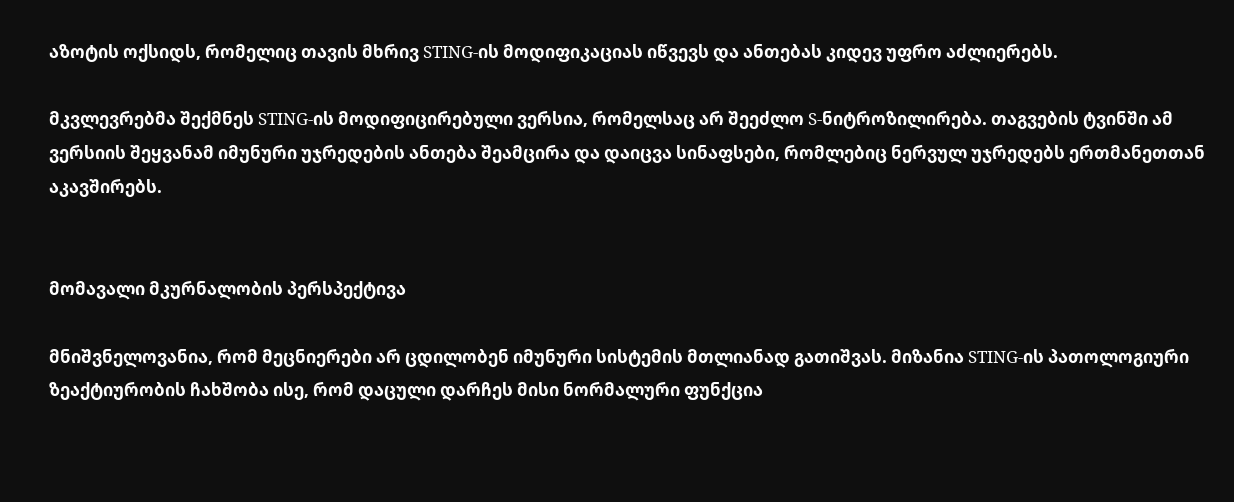აზოტის ოქსიდს, რომელიც თავის მხრივ STING-ის მოდიფიკაციას იწვევს და ანთებას კიდევ უფრო აძლიერებს.

მკვლევრებმა შექმნეს STING-ის მოდიფიცირებული ვერსია, რომელსაც არ შეეძლო S-ნიტროზილირება. თაგვების ტვინში ამ ვერსიის შეყვანამ იმუნური უჯრედების ანთება შეამცირა და დაიცვა სინაფსები, რომლებიც ნერვულ უჯრედებს ერთმანეთთან აკავშირებს.


მომავალი მკურნალობის პერსპექტივა

მნიშვნელოვანია, რომ მეცნიერები არ ცდილობენ იმუნური სისტემის მთლიანად გათიშვას. მიზანია STING-ის პათოლოგიური ზეაქტიურობის ჩახშობა ისე, რომ დაცული დარჩეს მისი ნორმალური ფუნქცია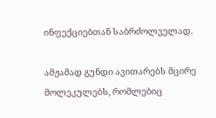ინფექციებთან საბრძოლველად.

ამჟამად გუნდი ავითარებს მცირე მოლეკულებს, რომლებიც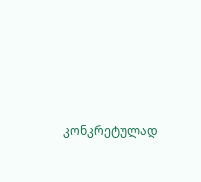კონკრეტულად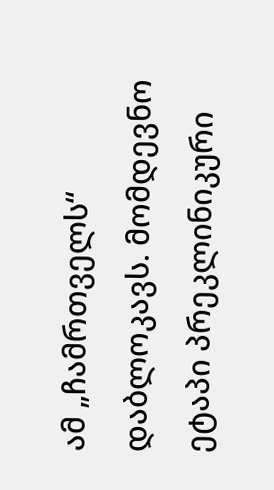ამ „ჩამრთველს“ დაბლოკავს. მომდევნო ეტაპი პრეკლინიკური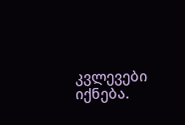კვლევები იქნება.